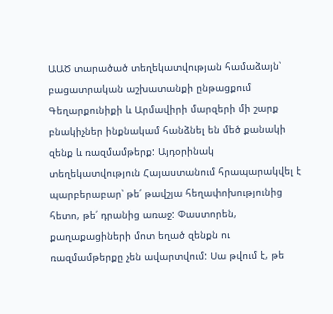ԱԱԾ տարածած տեղեկատվության համաձայն՝ բացատրական աշխատանքի ընթացքում Գեղարքունիքի և Արմավիրի մարզերի մի շարք բնակիչներ ինքնակամ հանձնել են մեծ քանակի զենք և ռազմամթերք: Այդօրինակ տեղեկատվություն Հայաստանում հրապարակվել է պարբերաբար՝ թե՛ թավշյա հեղափոխությունից հետո, թե՛ դրանից առաջ: Փաստորեն, քաղաքացիների մոտ եղած զենքն ու ռազմամթերքը չեն ավարտվում: Սա թվում է, թե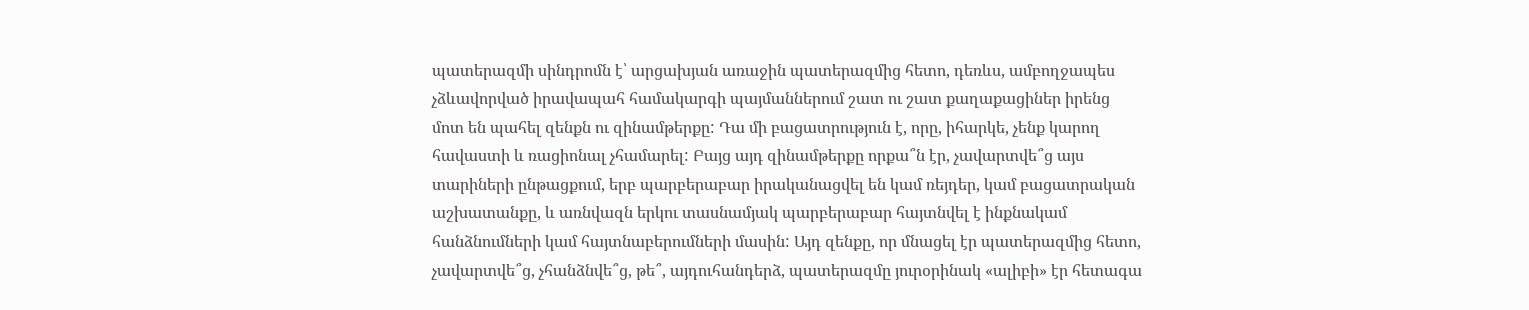պատերազմի սինդրոմն է՝ արցախյան առաջին պատերազմից հետո, դեռևս, ամբողջապես չձևավորված իրավապահ համակարգի պայմաններում շատ ու շատ քաղաքացիներ իրենց մոտ են պահել զենքն ու զինամթերքը: Դա մի բացատրություն է, որը, իհարկե, չենք կարող հավաստի և ռացիոնալ չհամարել: Բայց այդ զինամթերքը որքա՞ն էր, չավարտվե՞ց այս տարիների ընթացքում, երբ պարբերաբար իրականացվել են կամ ռեյդեր, կամ բացատրական աշխատանքը, և առնվազն երկու տասնամյակ պարբերաբար հայտնվել է ինքնակամ հանձնումների կամ հայտնաբերումների մասին: Այդ զենքը, որ մնացել էր պատերազմից հետո, չավարտվե՞ց, չհանձնվե՞ց, թե՞, այդուհանդերձ, պատերազմը յուրօրինակ «ալիբի» էր հետագա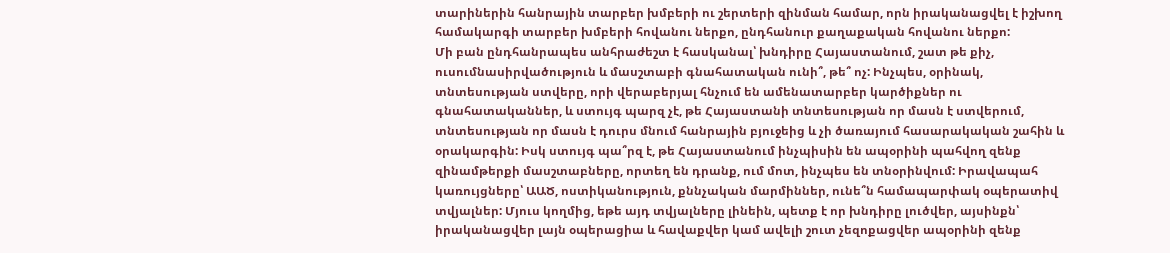տարիներին հանրային տարբեր խմբերի ու շերտերի զինման համար, որն իրականացվել է իշխող համակարգի տարբեր խմբերի հովանու ներքո, ընդհանուր քաղաքական հովանու ներքո:
Մի բան ընդհանրապես անհրաժեշտ է հասկանալ՝ խնդիրը Հայաստանում, շատ թե քիչ, ուսումնասիրվածություն և մասշտաբի գնահատական ունի՞, թե՞ ոչ: Ինչպես, օրինակ, տնտեսության ստվերը, որի վերաբերյալ հնչում են ամենատարբեր կարծիքներ ու գնահատականներ, և ստույգ պարզ չէ, թե Հայաստանի տնտեսության որ մասն է ստվերում, տնտեսության որ մասն է դուրս մնում հանրային բյուջեից և չի ծառայում հասարակական շահին և օրակարգին: Իսկ ստույգ պա՞րզ է, թե Հայաստանում ինչպիսին են ապօրինի պահվող զենք զինամթերքի մասշտաբները, որտեղ են դրանք, ում մոտ, ինչպես են տնօրինվում: Իրավապահ կառույցները՝ ԱԱԾ, ոստիկանություն, քննչական մարմիններ, ունե՞ն համապարփակ օպերատիվ տվյալներ: Մյուս կողմից, եթե այդ տվյալները լինեին, պետք է որ խնդիրը լուծվեր, այսինքն՝ իրականացվեր լայն օպերացիա և հավաքվեր կամ ավելի շուտ չեզոքացվեր ապօրինի զենք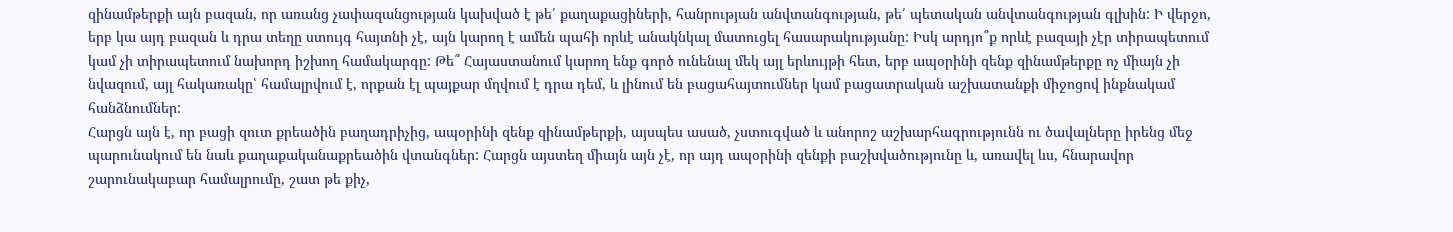զինամթերքի այն բազան, որ առանց չափազանցության կախված է թե՛ քաղաքացիների, հանրության անվտանգության, թե՛ պետական անվտանգության գլխին: Ի վերջո, երբ կա այդ բազան և դրա տեղը ստույգ հայտնի չէ, այն կարող է ամեն պահի որևէ անակնկալ մատուցել հասարակությանը: Իսկ արդյո՞ք որևէ բազայի չէր տիրապետում կամ չի տիրապետում նախորդ իշխող համակարգը: Թե՞ Հայաստանում կարող ենք գործ ունենալ մեկ այլ երևույթի հետ, երբ ապօրինի զենք զինամթերքը ոչ միայն չի նվազում, այլ հակառակը՝ համալրվում է, որքան էլ պայքար մղվում է դրա դեմ, և լինում են բացահայտումներ կամ բացատրական աշխատանքի միջոցով ինքնակամ հանձնումներ:
Հարցն այն է, որ բացի զուտ քրեածին բաղադրիչից, ապօրինի զենք զինամթերքի, այսպես ասած, չստուգված և անորոշ աշխարհագրությունն ու ծավալները իրենց մեջ պարունակում են նաև քաղաքականաքրեածին վտանգներ: Հարցն այստեղ միայն այն չէ, որ այդ ապօրինի զենքի բաշխվածությունը և, առավել ևս, հնարավոր շարունակաբար համալրումը, շատ թե քիչ,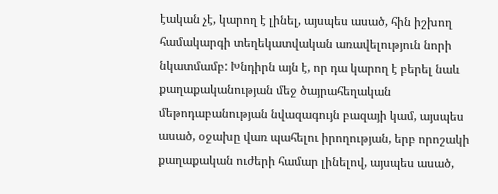էական չէ, կարող է լինել, այսպես ասած, հին իշխող համակարգի տեղեկատվական առավելություն նորի նկատմամբ: Խնդիրն այն է, որ դա կարող է բերել նաև քաղաքականության մեջ ծայրահեղական մեթոդաբանության նվազագույն բազայի կամ, այսպես ասած, օջախը վառ պահելու իրողության, երբ որոշակի քաղաքական ուժերի համար լինելով, այսպես ասած,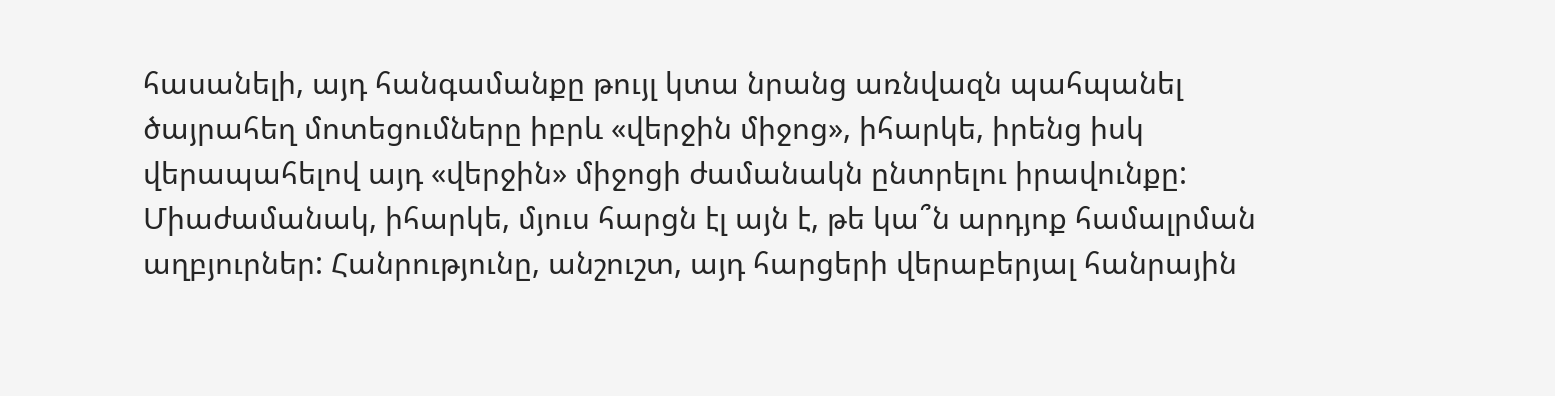հասանելի, այդ հանգամանքը թույլ կտա նրանց առնվազն պահպանել ծայրահեղ մոտեցումները իբրև «վերջին միջոց», իհարկե, իրենց իսկ վերապահելով այդ «վերջին» միջոցի ժամանակն ընտրելու իրավունքը:
Միաժամանակ, իհարկե, մյուս հարցն էլ այն է, թե կա՞ն արդյոք համալրման աղբյուրներ: Հանրությունը, անշուշտ, այդ հարցերի վերաբերյալ հանրային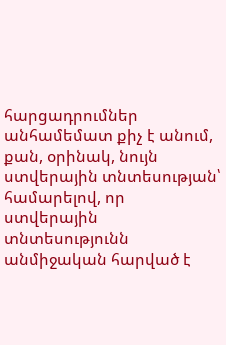հարցադրումներ անհամեմատ քիչ է անում, քան, օրինակ, նույն ստվերային տնտեսության՝ համարելով, որ ստվերային տնտեսությունն անմիջական հարված է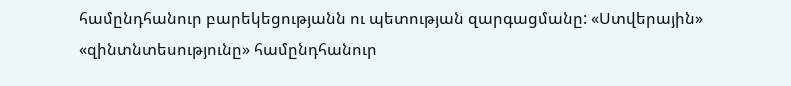համընդհանուր բարեկեցությանն ու պետության զարգացմանը: «Ստվերային» «զինտնտեսությունը» համընդհանուր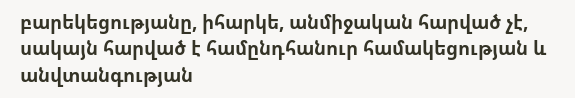բարեկեցությանը, իհարկե, անմիջական հարված չէ, սակայն հարված է համընդհանուր համակեցության և անվտանգության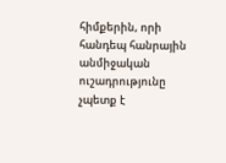հիմքերին, որի հանդեպ հանրային անմիջական ուշադրությունը չպետք է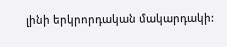լինի երկրորդական մակարդակի: